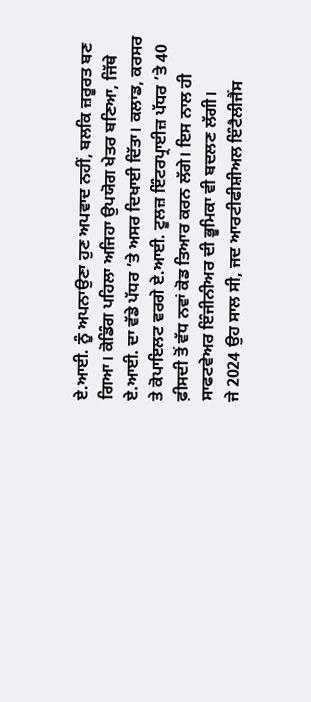ਏ.ਆਈ. ਨੂੰ ਅਪਨਾਉਣਾ ਹੁਣ ਅਪਵਾਦ ਨਹੀਂ, ਬਲਕਿ ਜ਼ਰੂਰਤ ਬਣ ਗਿਆ। ਕੋਡਿੰਗ ਪਹਿਲਾ ਅਜਿਹਾ ਉਪਯੋਗ ਖੇਤਰ ਬਣਿਆ, ਜਿੱਥੇ ਏ.ਆਈ. ਦਾ ਵੱਡੇ ਪੱਧਰ ’ਤੇ ਅਸਰ ਦਿਖਾਈ ਦਿੱਤਾ। ਕਲਾਡ, ਕਰਸਰ ਤੇ ਕੋਪਾਇਲਟ ਵਰਗੇ ਏ.ਆਈ. ਟੂਲਜ਼ ਇੰਟਰਪ੍ਰਾਈਜ਼ ਪੱਧਰ ’ਤੇ 40 ਫ਼ੀਸਦੀ ਤੋਂ ਵੱਧ ਨਵਾਂ ਕੋਡ ਤਿਆਰ ਕਰਨ ਲੱਗੇ। ਇਸ ਨਾਲ ਹੀ ਸਾਫਟਵੇਅਰ ਇੰਜੀਨੀਅਰ ਦੀ ਭੂਮਿਕਾ ਵੀ ਬਦਲਣ ਲੱਗੀ।
ਜੇ 2024 ਉਹ ਸਾਲ ਸੀ, ਜਦ ਆਰਟੀਫੀਸ਼ੀਅਲ ਇੰਟੈਲੀਜੈਂਸ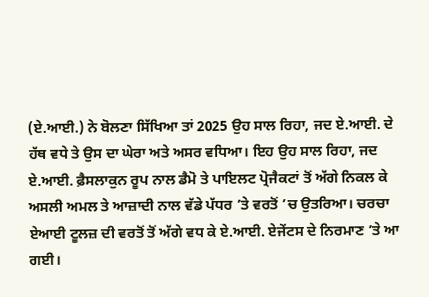(ਏ.ਆਈ.) ਨੇ ਬੋਲਣਾ ਸਿੱਖਿਆ ਤਾਂ 2025 ਉਹ ਸਾਲ ਰਿਹਾ, ਜਦ ਏ.ਆਈ. ਦੇ ਹੱਥ ਵਧੇ ਤੇ ਉਸ ਦਾ ਘੇਰਾ ਅਤੇ ਅਸਰ ਵਧਿਆ। ਇਹ ਉਹ ਸਾਲ ਰਿਹਾ, ਜਦ ਏ.ਆਈ. ਫ਼ੈਸਲਾਕੁਨ ਰੂਪ ਨਾਲ ਡੈਮੋ ਤੇ ਪਾਇਲਟ ਪ੍ਰੋਜੈਕਟਾਂ ਤੋਂ ਅੱਗੇ ਨਿਕਲ ਕੇ ਅਸਲੀ ਅਮਲ ਤੇ ਆਜ਼ਾਦੀ ਨਾਲ ਵੱਡੇ ਪੱਧਰ ’ਤੇ ਵਰਤੋਂ ’ਚ ਉਤਰਿਆ। ਚਰਚਾ ਏਆਈ ਟੂਲਜ਼ ਦੀ ਵਰਤੋਂ ਤੋਂ ਅੱਗੇ ਵਧ ਕੇ ਏ.ਆਈ. ਏਜੇਂਟਸ ਦੇ ਨਿਰਮਾਣ ’ਤੇ ਆ ਗਈ।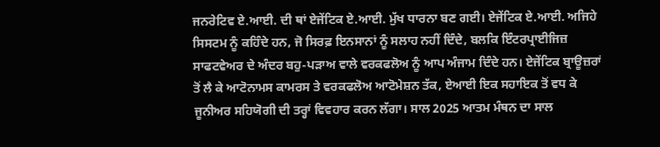ਜਨਰੇਟਿਵ ਏ.ਆਈ. ਦੀ ਥਾਂ ਏਜੇਂਟਿਕ ਏ.ਆਈ. ਮੁੱਖ ਧਾਰਨਾ ਬਣ ਗਈ। ਏਜੇਂਟਿਕ ਏ.ਆਈ. ਅਜਿਹੇ ਸਿਸਟਮ ਨੂੰ ਕਹਿੰਦੇ ਹਨ, ਜੋ ਸਿਰਫ਼ ਇਨਸਾਨਾਂ ਨੂੰ ਸਲਾਹ ਨਹੀਂ ਦਿੰਦੇ, ਬਲਕਿ ਇੰਟਰਪ੍ਰਾਈਜਿਜ਼ ਸਾਫਟਵੇਅਰ ਦੇ ਅੰਦਰ ਬਹੁ-ਪੜਾਅ ਵਾਲੇ ਵਰਕਫਲੋਅ ਨੂੰ ਆਪ ਅੰਜਾਮ ਦਿੰਦੇ ਹਨ। ਏਜੇਂਟਿਕ ਬ੍ਰਾਊਜ਼ਰਾਂ ਤੋਂ ਲੈ ਕੇ ਆਟੋਨਾਮਸ ਕਾਮਰਸ ਤੇ ਵਰਕਫਲੋਅ ਆਟੋਮੇਸ਼ਨ ਤੱਕ, ਏਆਈ ਇਕ ਸਹਾਇਕ ਤੋਂ ਵਧ ਕੇ ਜੂਨੀਅਰ ਸਹਿਯੋਗੀ ਦੀ ਤਰ੍ਹਾਂ ਵਿਵਹਾਰ ਕਰਨ ਲੱਗਾ। ਸਾਲ 2025 ਆਤਮ ਮੰਥਨ ਦਾ ਸਾਲ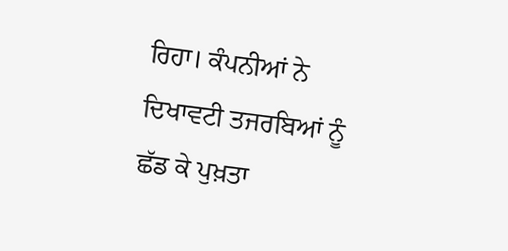ਰਿਹਾ। ਕੰਪਨੀਆਂ ਨੇ ਦਿਖਾਵਟੀ ਤਜਰਬਿਆਂ ਨੂੰ ਛੱਡ ਕੇ ਪੁਖ਼ਤਾ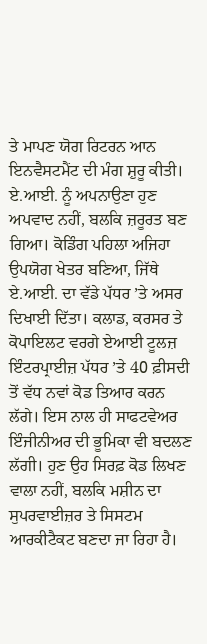ਤੇ ਮਾਪਣ ਯੋਗ ਰਿਟਰਨ ਆਨ ਇਨਵੈਸਟਮੈਂਟ ਦੀ ਮੰਗ ਸ਼ੁਰੂ ਕੀਤੀ।
ਏ.ਆਈ. ਨੂੰ ਅਪਨਾਉਣਾ ਹੁਣ ਅਪਵਾਦ ਨਹੀਂ, ਬਲਕਿ ਜ਼ਰੂਰਤ ਬਣ ਗਿਆ। ਕੋਡਿੰਗ ਪਹਿਲਾ ਅਜਿਹਾ ਉਪਯੋਗ ਖੇਤਰ ਬਣਿਆ, ਜਿੱਥੇ ਏ.ਆਈ. ਦਾ ਵੱਡੇ ਪੱਧਰ ’ਤੇ ਅਸਰ ਦਿਖਾਈ ਦਿੱਤਾ। ਕਲਾਡ, ਕਰਸਰ ਤੇ ਕੋਪਾਇਲਟ ਵਰਗੇ ਏਆਈ ਟੂਲਜ਼ ਇੰਟਰਪ੍ਰਾਈਜ਼ ਪੱਧਰ ’ਤੇ 40 ਫ਼ੀਸਦੀ ਤੋਂ ਵੱਧ ਨਵਾਂ ਕੋਡ ਤਿਆਰ ਕਰਨ ਲੱਗੇ। ਇਸ ਨਾਲ ਹੀ ਸਾਫਟਵੇਅਰ ਇੰਜੀਨੀਅਰ ਦੀ ਭੂਮਿਕਾ ਵੀ ਬਦਲਣ ਲੱਗੀ। ਹੁਣ ਉਹ ਸਿਰਫ਼ ਕੋਡ ਲਿਖਣ ਵਾਲਾ ਨਹੀਂ, ਬਲਕਿ ਮਸ਼ੀਨ ਦਾ ਸੁਪਰਵਾਈਜ਼ਰ ਤੇ ਸਿਸਟਮ ਆਰਕੀਟੈਕਟ ਬਣਦਾ ਜਾ ਰਿਹਾ ਹੈ।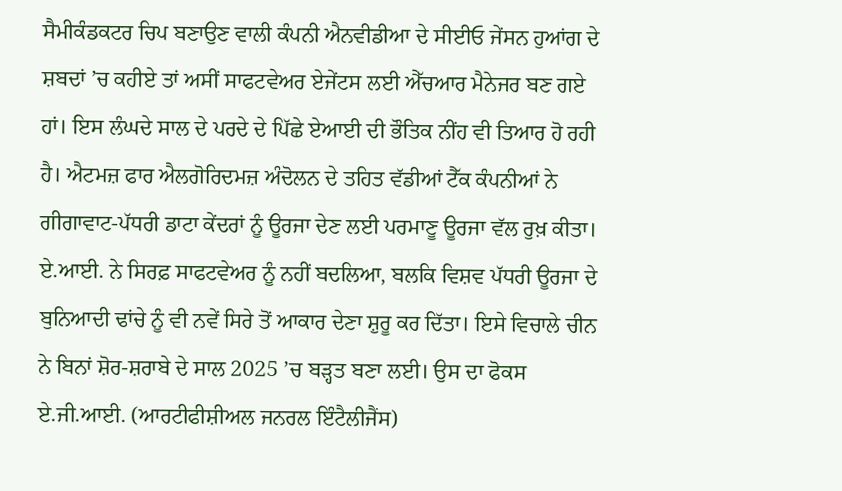ਸੈਮੀਕੰਡਕਟਰ ਚਿਪ ਬਣਾਉਣ ਵਾਲੀ ਕੰਪਨੀ ਐਨਵੀਡੀਆ ਦੇ ਸੀਈਓ ਜੇਂਸਨ ਹੁਆਂਗ ਦੇ ਸ਼ਬਦਾਂ ’ਚ ਕਹੀਏ ਤਾਂ ਅਸੀਂ ਸਾਫਟਵੇਅਰ ਏਜੇਂਟਸ ਲਈ ਐੱਚਆਰ ਮੈਨੇਜਰ ਬਣ ਗਏ ਹਾਂ। ਇਸ ਲੰਘਦੇ ਸਾਲ ਦੇ ਪਰਦੇ ਦੇ ਪਿੱਛੇ ਏਆਈ ਦੀ ਭੌਤਿਕ ਨੀਂਹ ਵੀ ਤਿਆਰ ਹੋ ਰਹੀ ਹੈ। ਐਟਮਜ਼ ਫਾਰ ਐਲਗੋਰਿਦਮਜ਼ ਅੰਦੋਲਨ ਦੇ ਤਹਿਤ ਵੱਡੀਆਂ ਟੈੱਕ ਕੰਪਨੀਆਂ ਨੇ ਗੀਗਾਵਾਟ-ਪੱਧਰੀ ਡਾਟਾ ਕੇਂਦਰਾਂ ਨੂੰ ਊਰਜਾ ਦੇਣ ਲਈ ਪਰਮਾਣੂ ਊਰਜਾ ਵੱਲ ਰੁਖ਼ ਕੀਤਾ। ਏ.ਆਈ. ਨੇ ਸਿਰਫ਼ ਸਾਫਟਵੇਅਰ ਨੂੰ ਨਹੀਂ ਬਦਲਿਆ, ਬਲਕਿ ਵਿਸ਼ਵ ਪੱਧਰੀ ਊਰਜਾ ਦੇ ਬੁਨਿਆਦੀ ਢਾਂਚੇ ਨੂੰ ਵੀ ਨਵੇਂ ਸਿਰੇ ਤੋਂ ਆਕਾਰ ਦੇਣਾ ਸ਼ੁਰੂ ਕਰ ਦਿੱਤਾ। ਇਸੇ ਵਿਚਾਲੇ ਚੀਨ ਨੇ ਬਿਨਾਂ ਸ਼ੋਰ-ਸ਼ਰਾਬੇ ਦੇ ਸਾਲ 2025 ’ਚ ਬੜ੍ਹਤ ਬਣਾ ਲਈ। ਉਸ ਦਾ ਫੋਕਸ ਏ.ਜੀ.ਆਈ. (ਆਰਟੀਫੀਸ਼ੀਅਲ ਜਨਰਲ ਇੰਟੈਲੀਜੈਂਸ)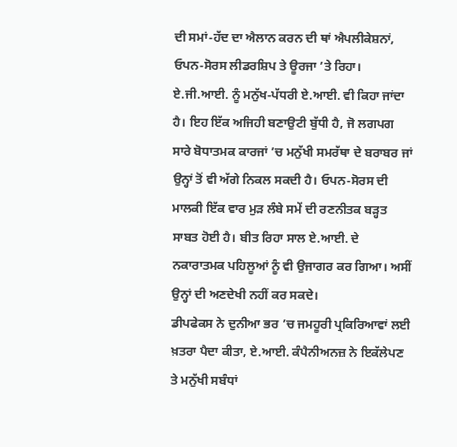ਦੀ ਸਮਾਂ-ਹੱਦ ਦਾ ਐਲਾਨ ਕਰਨ ਦੀ ਥਾਂ ਐਪਲੀਕੇਸ਼ਨਾਂ, ਓਪਨ-ਸੋਰਸ ਲੀਡਰਸ਼ਿਪ ਤੇ ਊਰਜਾ ’ਤੇ ਰਿਹਾ। ਏ.ਜੀ.ਆਈ. ਨੂੰ ਮਨੁੱਖ-ਪੱਧਰੀ ਏ.ਆਈ. ਵੀ ਕਿਹਾ ਜਾਂਦਾ ਹੈ। ਇਹ ਇੱਕ ਅਜਿਹੀ ਬਣਾਉਟੀ ਬੁੱਧੀ ਹੈ, ਜੋ ਲਗਪਗ ਸਾਰੇ ਬੋਧਾਤਮਕ ਕਾਰਜਾਂ ’ਚ ਮਨੁੱਖੀ ਸਮਰੱਥਾ ਦੇ ਬਰਾਬਰ ਜਾਂ ਉਨ੍ਹਾਂ ਤੋਂ ਵੀ ਅੱਗੇ ਨਿਕਲ ਸਕਦੀ ਹੈ। ਓਪਨ-ਸੋਰਸ ਦੀ ਮਾਲਕੀ ਇੱਕ ਵਾਰ ਮੁੜ ਲੰਬੇ ਸਮੇਂ ਦੀ ਰਣਨੀਤਕ ਬੜ੍ਹਤ ਸਾਬਤ ਹੋਈ ਹੈ। ਬੀਤ ਰਿਹਾ ਸਾਲ ਏ.ਆਈ. ਦੇ ਨਕਾਰਾਤਮਕ ਪਹਿਲੂਆਂ ਨੂੰ ਵੀ ਉਜਾਗਰ ਕਰ ਗਿਆ। ਅਸੀਂ ਉਨ੍ਹਾਂ ਦੀ ਅਣਦੇਖੀ ਨਹੀਂ ਕਰ ਸਕਦੇ।
ਡੀਪਫੇਕਸ ਨੇ ਦੁਨੀਆ ਭਰ ’ਚ ਜਮਹੂਰੀ ਪ੍ਰਕਿਰਿਆਵਾਂ ਲਈ ਖ਼ਤਰਾ ਪੈਦਾ ਕੀਤਾ, ਏ.ਆਈ. ਕੰਪੈਨੀਅਨਜ਼ ਨੇ ਇਕੱਲੇਪਣ ਤੇ ਮਨੁੱਖੀ ਸਬੰਧਾਂ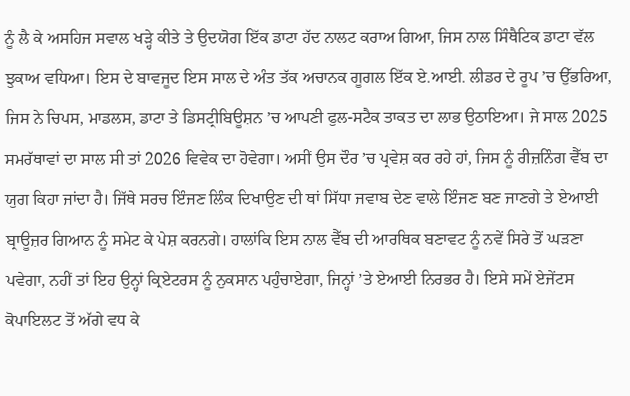ਨੂੰ ਲੈ ਕੇ ਅਸਹਿਜ ਸਵਾਲ ਖੜ੍ਹੇ ਕੀਤੇ ਤੇ ਉਦਯੋਗ ਇੱਕ ਡਾਟਾ ਹੱਦ ਨਾਲਟ ਕਰਾਅ ਗਿਆ, ਜਿਸ ਨਾਲ ਸਿੰਥੈਟਿਕ ਡਾਟਾ ਵੱਲ ਝੁਕਾਅ ਵਧਿਆ। ਇਸ ਦੇ ਬਾਵਜੂਦ ਇਸ ਸਾਲ ਦੇ ਅੰਤ ਤੱਕ ਅਚਾਨਕ ਗੂਗਲ ਇੱਕ ਏ.ਆਈ. ਲੀਡਰ ਦੇ ਰੂਪ ’ਚ ਉੱਭਰਿਆ, ਜਿਸ ਨੇ ਚਿਪਸ, ਮਾਡਲਸ, ਡਾਟਾ ਤੇ ਡਿਸਟ੍ਰੀਬਿਊਸ਼ਨ ’ਚ ਆਪਣੀ ਫੁਲ-ਸਟੈਕ ਤਾਕਤ ਦਾ ਲਾਭ ਉਠਾਇਆ। ਜੇ ਸਾਲ 2025 ਸਮਰੱਥਾਵਾਂ ਦਾ ਸਾਲ ਸੀ ਤਾਂ 2026 ਵਿਵੇਕ ਦਾ ਹੋਵੇਗਾ। ਅਸੀਂ ਉਸ ਦੌਰ ’ਚ ਪ੍ਰਵੇਸ਼ ਕਰ ਰਹੇ ਹਾਂ, ਜਿਸ ਨੂੰ ਰੀਜ਼ਨਿੰਗ ਵੈੱਬ ਦਾ ਯੁਗ ਕਿਹਾ ਜਾਂਦਾ ਹੈ। ਜਿੱਥੇ ਸਰਚ ਇੰਜਣ ਲਿੰਕ ਦਿਖਾਉਣ ਦੀ ਥਾਂ ਸਿੱਧਾ ਜਵਾਬ ਦੇਣ ਵਾਲੇ ਇੰਜਣ ਬਣ ਜਾਣਗੇ ਤੇ ਏਆਈ ਬ੍ਰਾਊਜ਼ਰ ਗਿਆਨ ਨੂੰ ਸਮੇਟ ਕੇ ਪੇਸ਼ ਕਰਨਗੇ। ਹਾਲਾਂਕਿ ਇਸ ਨਾਲ ਵੈੱਬ ਦੀ ਆਰਥਿਕ ਬਣਾਵਟ ਨੂੰ ਨਵੇਂ ਸਿਰੇ ਤੋਂ ਘੜਣਾ ਪਵੇਗਾ, ਨਹੀਂ ਤਾਂ ਇਹ ਉਨ੍ਹਾਂ ਕ੍ਰਿਏਟਰਸ ਨੂੰ ਨੁਕਸਾਨ ਪਹੁੰਚਾਏਗਾ, ਜਿਨ੍ਹਾਂ ’ਤੇ ਏਆਈ ਨਿਰਭਰ ਹੈ। ਇਸੇ ਸਮੇਂ ਏਜੇਂਟਸ ਕੋਪਾਇਲਟ ਤੋਂ ਅੱਗੇ ਵਧ ਕੇ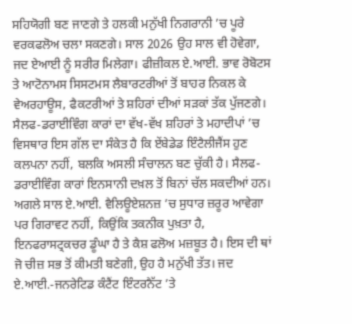ਸਹਿਯੋਗੀ ਬਣ ਜਾਣਗੇ ਤੇ ਹਲਕੀ ਮਨੁੱਖੀ ਨਿਗਰਾਨੀ ’ਚ ਪੂਰੇ ਵਰਕਫਲੋਅ ਚਲਾ ਸਕਣਗੇ। ਸਾਲ 2026 ਉਹ ਸਾਲ ਵੀ ਹੋਵੇਗਾ, ਜਦ ਏਆਈ ਨੂੰ ਸਰੀਰ ਮਿਲੇਗਾ। ਫੀਜ਼ੀਕਲ ਏ.ਆਈ. ਭਾਵ ਰੋਬੋਟਸ ਤੇ ਆਟੋਨਾਮਸ ਸਿਸਟਮਸ ਲੈਬਾਰਟਰੀਆਂ ਤੋਂ ਬਾਹਰ ਨਿਕਲ ਕੇ ਵੇਅਰਹਾਊਸ, ਫੈਕਟਰੀਆਂ ਤੇ ਸ਼ਹਿਰਾਂ ਦੀਆਂ ਸੜਕਾਂ ਤੱਕ ਪੁੱਜਣਗੇ।
ਸੈਲਫ-ਡਰਾਈਵਿੰਗ ਕਾਰਾਂ ਦਾ ਵੱਖ-ਵੱਖ ਸ਼ਹਿਰਾਂ ਤੇ ਮਹਾਦੀਪਾਂ ’ਚ ਵਿਸਥਾਰ ਇਸ ਗੱਲ ਦਾ ਸੰਕੇਤ ਹੈ ਕਿ ਏਂਬੇਡੇਡ ਇੰਟੈਲੀਜੈਂਸ ਹੁਣ ਕਲਪਨਾ ਨਹੀਂ, ਬਲਕਿ ਅਸਲੀ ਸੰਚਾਲਨ ਬਣ ਚੁੱਕੀ ਹੈ। ਸੈਲਫ-ਡਰਾਈਵਿੰਗ ਕਾਰਾਂ ਇਨਸਾਨੀ ਦਖ਼ਲ ਤੋਂ ਬਿਨਾਂ ਚੱਲ ਸਕਦੀਆਂ ਹਨ। ਅਗਲੇ ਸਾਲ ਏ.ਆਈ. ਵੈਲਿਊਏਸ਼ਨਜ਼ ’ਚ ਸੁਧਾਰ ਜ਼ਰੂਰ ਆਵੇਗਾ ਪਰ ਗਿਰਾਵਟ ਨਹੀਂ, ਕਿਉਂਕਿ ਤਕਨੀਕ ਪੁਖ਼ਤਾ ਹੈ, ਇਨਫਰਾਸਟ੍ਰਕਚਰ ਡੂੰਘਾ ਹੈ ਤੇ ਕੈਸ਼ ਫਲੋਅ ਮਜ਼ਬੂਤ ਹੈ। ਇਸ ਦੀ ਥਾਂ ਜੋ ਚੀਜ਼ ਸਭ ਤੋਂ ਕੀਮਤੀ ਬਣੇਗੀ, ਉਹ ਹੈ ਮਨੁੱਖੀ ਤੱਤ। ਜਦ ਏ.ਆਈ.-ਜਨਰੇਟਿਡ ਕੰਟੈਂਟ ਇੰਟਰਨੈੱਟ ’ਤੇ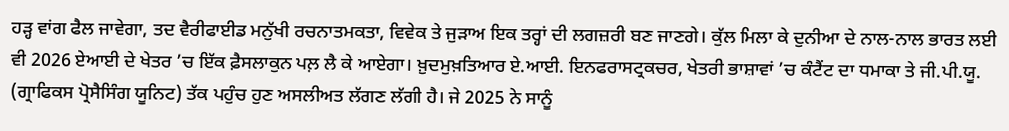ਹੜ੍ਹ ਵਾਂਗ ਫੈਲ ਜਾਵੇਗਾ, ਤਦ ਵੈਰੀਫਾਈਡ ਮਨੁੱਖੀ ਰਚਨਾਤਮਕਤਾ, ਵਿਵੇਕ ਤੇ ਜੁੜਾਅ ਇਕ ਤਰ੍ਹਾਂ ਦੀ ਲਗਜ਼ਰੀ ਬਣ ਜਾਣਗੇ। ਕੁੱਲ ਮਿਲਾ ਕੇ ਦੁਨੀਆ ਦੇ ਨਾਲ-ਨਾਲ ਭਾਰਤ ਲਈ ਵੀ 2026 ਏਆਈ ਦੇ ਖੇਤਰ ’ਚ ਇੱਕ ਫ਼ੈਸਲਾਕੁਨ ਪਲ਼ ਲੈ ਕੇ ਆਏਗਾ। ਖ਼ੁਦਮੁਖ਼ਤਿਆਰ ਏ.ਆਈ. ਇਨਫਰਾਸਟ੍ਰਕਚਰ, ਖੇਤਰੀ ਭਾਸ਼ਾਵਾਂ ’ਚ ਕੰਟੈਂਟ ਦਾ ਧਮਾਕਾ ਤੇ ਜੀ.ਪੀ.ਯੂ. (ਗ੍ਰਾਫਿਕਸ ਪ੍ਰੋਸੈਸਿੰਗ ਯੂਨਿਟ) ਤੱਕ ਪਹੁੰਚ ਹੁਣ ਅਸਲੀਅਤ ਲੱਗਣ ਲੱਗੀ ਹੈ। ਜੇ 2025 ਨੇ ਸਾਨੂੰ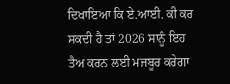ਦਿਖਾਇਆ ਕਿ ਏ.ਆਈ. ਕੀ ਕਰ ਸਕਦੀ ਹੈ ਤਾਂ 2026 ਸਾਨੂੰ ਇਹ ਤੈਅ ਕਰਨ ਲਈ ਮਜਬੂਰ ਕਰੇਗਾ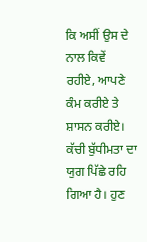ਕਿ ਅਸੀਂ ਉਸ ਦੇ ਨਾਲ ਕਿਵੇਂ ਰਹੀਏ, ਆਪਣੇ ਕੰਮ ਕਰੀਏ ਤੇ ਸ਼ਾਸਨ ਕਰੀਏ। ਕੱਚੀ ਬੁੱਧੀਮਤਾ ਦਾ ਯੁਗ ਪਿੱਛੇ ਰਹਿ ਗਿਆ ਹੈ। ਹੁਣ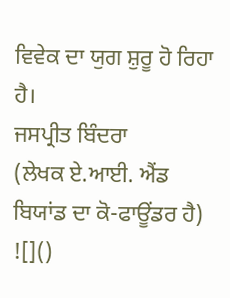ਵਿਵੇਕ ਦਾ ਯੁਗ ਸ਼ੁਰੂ ਹੋ ਰਿਹਾ ਹੈ।
ਜਸਪ੍ਰੀਤ ਬਿੰਦਰਾ
(ਲੇਖਕ ਏ.ਆਈ. ਐਂਡ ਬਿਯਾਂਡ ਦਾ ਕੋ-ਫਾਊਂਡਰ ਹੈ)
![]()